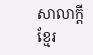សាលាក្តីខ្មែរ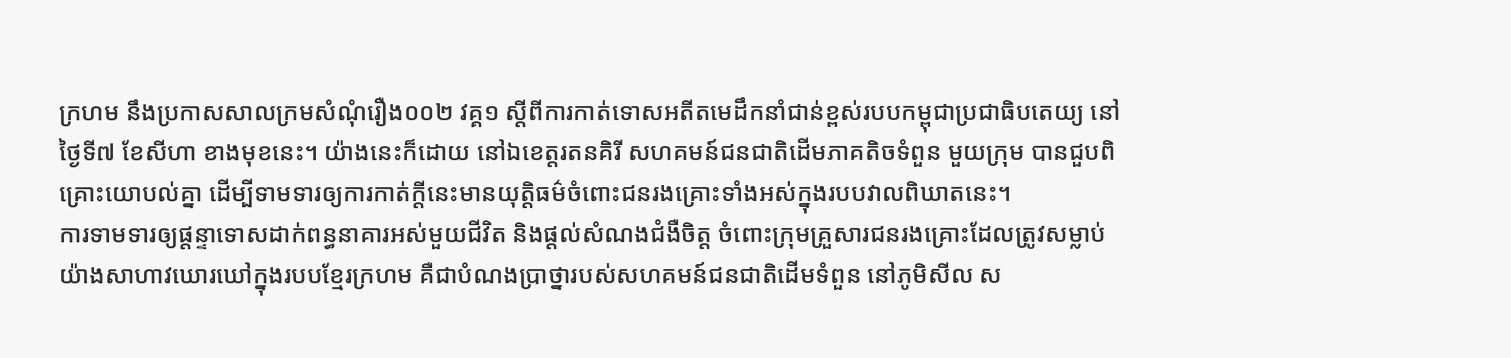ក្រហម នឹងប្រកាសសាលក្រមសំណុំរឿង០០២ វគ្គ១ ស្ដីពីការកាត់ទោសអតីតមេដឹកនាំជាន់ខ្ពស់របបកម្ពុជាប្រជាធិបតេយ្យ នៅថ្ងៃទី៧ ខែសីហា ខាងមុខនេះ។ យ៉ាងនេះក៏ដោយ នៅឯខេត្តរតនគិរី សហគមន៍ជនជាតិដើមភាគតិចទំពួន មួយក្រុម បានជួបពិគ្រោះយោបល់គ្នា ដើម្បីទាមទារឲ្យការកាត់ក្តីនេះមានយុត្តិធម៌ចំពោះជនរងគ្រោះទាំងអស់ក្នុងរបបវាលពិឃាតនេះ។
ការទាមទារឲ្យផ្ដន្ទាទោសដាក់ពន្ធនាគារអស់មួយជីវិត និងផ្តល់សំណងជំងឺចិត្ត ចំពោះក្រុមគ្រួសារជនរងគ្រោះដែលត្រូវសម្លាប់យ៉ាងសាហាវឃោរឃៅក្នុងរបបខ្មែរក្រហម គឺជាបំណងប្រាថ្នារបស់សហគមន៍ជនជាតិដើមទំពួន នៅភូមិសីល ស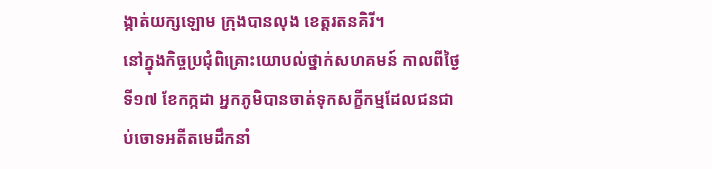ង្កាត់យក្សឡោម ក្រុងបានលុង ខេត្តរតនគិរី។
នៅក្នុងកិច្ចប្រជុំពិគ្រោះយោបល់ថ្នាក់សហគមន៍ កាលពីថ្ងៃទី១៧ ខែកក្កដា អ្នកភូមិបានចាត់ទុកសក្ខីកម្មដែលជនជាប់ចោទអតីតមេដឹកនាំ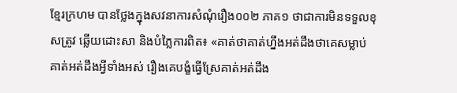ខ្មែរក្រហម បានថ្លែងក្នុងសវនាការសំណុំរឿង០០២ ភាគ១ ថាជាការមិនទទួលខុសត្រូវ ឆ្លើយដោះសា និងបំភ្លៃការពិត៖ «គាត់ថាគាត់ហ្នឹងអត់ដឹងថាគេសម្លាប់ គាត់អត់ដឹងអ្វីទាំងអស់ រឿងគេបង្ខំធ្វើស្រែគាត់អត់ដឹង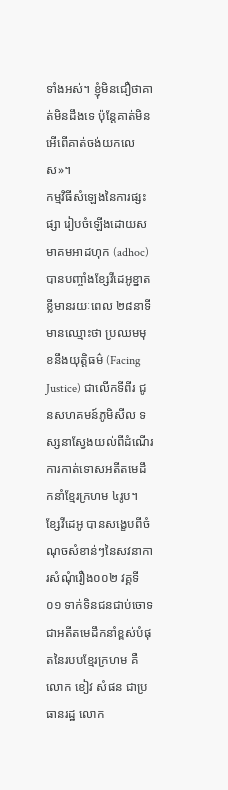ទាំងអស់។ ខ្ញុំមិនជឿថាគាត់មិនដឹងទេ ប៉ុន្តែគាត់មិនអើពើគាត់ចង់យកលេស»។
កម្មវិធីសំឡេងនៃការផ្សះផ្សា រៀបចំឡើងដោយសមាគមអាដហុក (adhoc) បានបញ្ចាំងខ្សែវីដេអូខ្នាតខ្លីមានរយៈពេល ២៨នាទី មានឈ្មោះថា ប្រឈមមុខនឹងយុត្តិធម៌ (Facing Justice) ជាលើកទីពីរ ជូនសហគមន៍ភូមិសីល ទស្សនាស្វែងយល់ពីដំណើរការកាត់ទោសអតីតមេដឹកនាំខ្មែរក្រហម ៤រូប។ ខ្សែវីដេអូ បានសង្ខេបពីចំណុចសំខាន់ៗនៃសវនាការសំណុំរឿង០០២ វគ្គទី០១ ទាក់ទិនជនជាប់ចោទជាអតីតមេដឹកនាំខ្ពស់បំផុតនៃរបបខ្មែរក្រហម គឺលោក ខៀវ សំផន ជាប្រធានរដ្ឋ លោក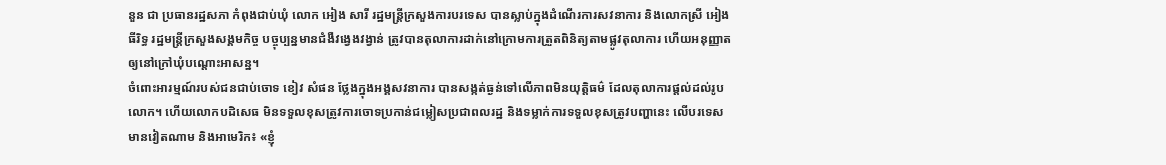នួន ជា ប្រធានរដ្ឋសភា កំពុងជាប់ឃុំ លោក អៀង សារី រដ្ឋមន្ត្រីក្រសួងការបរទេស បានស្លាប់ក្នុងដំណើរការសវនាការ និងលោកស្រី អៀង ធីរិទ្ធ រដ្ឋមន្ត្រីក្រសួងសង្គមកិច្ច បច្ចុប្បន្នមានជំងឺវង្វេងវង្វាន់ ត្រូវបានតុលាការដាក់នៅក្រោមការត្រួតពិនិត្យតាមផ្លូវតុលាការ ហើយអនុញ្ញាតឲ្យនៅក្រៅឃុំបណ្ដោះអាសន្ន។
ចំពោះអារម្មណ៍របស់ជនជាប់ចោទ ខៀវ សំផន ថ្លែងក្នុងអង្គសវនាការ បានសង្កត់ធ្ងន់ទៅលើភាពមិនយុត្តិធម៌ ដែលតុលាការផ្តល់ដល់រូបលោក។ ហើយលោកបដិសេធ មិនទទួលខុសត្រូវការចោទប្រកាន់ជម្លៀសប្រជាពលរដ្ឋ និងទម្លាក់ការទទួលខុសត្រូវបញ្ហានេះ លើបរទេសមានវៀតណាម និងអាមេរិក៖ «ខ្ញុំ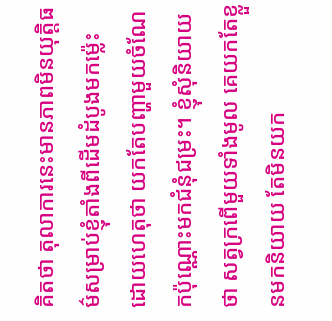គិតថា តុលាការនេះមានភាពមិនយុត្តិធម៌សម្រាប់ខ្ញុំតាំងពីដើមដំបូងមកម្ល៉េះ ដោយហេតុថា យកតែបញ្ហាមួយចំណែកប៉ុណ្ណោះមកជំនុំជម្រះ។ ខ្ញុំសុំនិយាយថា សត្វក្រពើមួយទាំងមូល គេយកតែខ្លួនមកនិយាយ តែមិនយក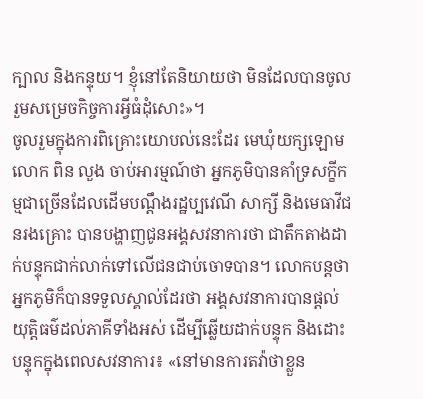ក្បាល និងកន្ទុយ។ ខ្ញុំនៅតែនិយាយថា មិនដែលបានចូលរួមសម្រេចកិច្ចការអ្វីធំដុំសោះ»។
ចូលរួមក្នុងការពិគ្រោះយោបល់នេះដែរ មេឃុំយក្សឡោម លោក ពិន លួង ចាប់អារម្មណ៍ថា អ្នកភូមិបានគាំទ្រសក្ខីកម្មជាច្រើនដែលដើមបណ្ដឹងរដ្ឋប្បវេណី សាក្សី និងមេធាវីជនរងគ្រោះ បានបង្ហាញជូនអង្គសវនាការថា ជាតឹកតាងដាក់បន្ទុកជាក់លាក់ទៅលើជនជាប់ចោទបាន។ លោកបន្តថា អ្នកភូមិក៏បានទទួលស្គាល់ដែរថា អង្គសវនាការបានផ្តល់យុត្តិធម៌ដល់ភាគីទាំងអស់ ដើម្បីឆ្លើយដាក់បន្ទុក និងដោះបន្ទុកក្នុងពេលសវនាការ៖ «នៅមានការតវ៉ាថាខ្លួន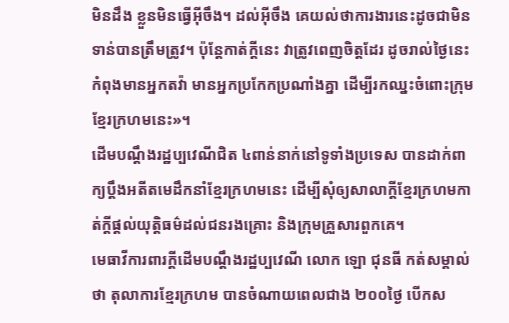មិនដឹង ខ្លួនមិនធ្វើអ៊ីចឹង។ ដល់អ៊ីចឹង គេយល់ថាការងារនេះដូចជាមិនទាន់បានត្រឹមត្រូវ។ ប៉ុន្តែកាត់ក្តីនេះ វាត្រូវពេញចិត្តដែរ ដូចរាល់ថ្ងៃនេះ កំពុងមានអ្នកតវ៉ា មានអ្នកប្រកែកប្រណាំងគ្នា ដើម្បីរកឈ្នះចំពោះក្រុមខ្មែរក្រហមនេះ»។
ដើមបណ្ដឹងរដ្ឋប្បវេណីជិត ៤ពាន់នាក់នៅទូទាំងប្រទេស បានដាក់ពាក្យប្ដឹងអតីតមេដឹកនាំខ្មែរក្រហមនេះ ដើម្បីសុំឲ្យសាលាក្តីខ្មែរក្រហមកាត់ក្តីផ្តល់យុត្តិធម៌ដល់ជនរងគ្រោះ និងក្រុមគ្រួសារពួកគេ។
មេធាវីការពារក្តីដើមបណ្ដឹងរដ្ឋប្បវេណី លោក ឡោ ជុនធី កត់សម្គាល់ថា តុលាការខ្មែរក្រហម បានចំណាយពេលជាង ២០០ថ្ងៃ បើកស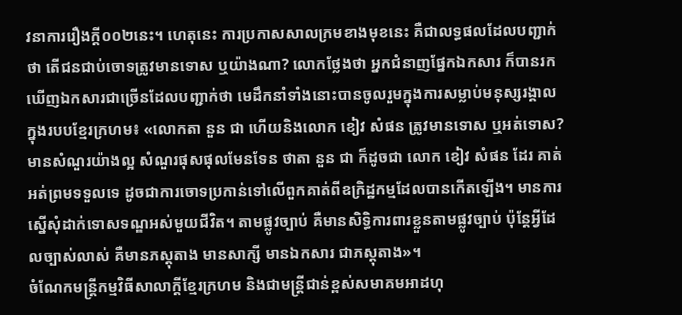វនាការរឿងក្តី០០២នេះ។ ហេតុនេះ ការប្រកាសសាលក្រមខាងមុខនេះ គឺជាលទ្ធផលដែលបញ្ជាក់ថា តើជនជាប់ចោទត្រូវមានទោស ឬយ៉ាងណា? លោកថ្លែងថា អ្នកជំនាញផ្នែកឯកសារ ក៏បានរកឃើញឯកសារជាច្រើនដែលបញ្ជាក់ថា មេដឹកនាំទាំងនោះបានចូលរួមក្នុងការសម្លាប់មនុស្សរង្គាលក្នុងរបបខ្មែរក្រហម៖ «លោកតា នួន ជា ហើយនិងលោក ខៀវ សំផន ត្រូវមានទោស ឬអត់ទោស? មានសំណួរយ៉ាងល្អ សំណួរផុសផុលមែនទែន ថាតា នួន ជា ក៏ដូចជា លោក ខៀវ សំផន ដែរ គាត់អត់ព្រមទទួលទេ ដូចជាការចោទប្រកាន់ទៅលើពួកគាត់ពីឧក្រិដ្ឋកម្មដែលបានកើតឡើង។ មានការស្នើសុំដាក់ទោសទណ្ឌអស់មួយជីវិត។ តាមផ្លូវច្បាប់ គឺមានសិទ្ធិការពារខ្លួនតាមផ្លូវច្បាប់ ប៉ុន្តែអ្វីដែលច្បាស់លាស់ គឺមានភស្តុតាង មានសាក្សី មានឯកសារ ជាភស្តុតាង»។
ចំណែកមន្ត្រីកម្មវិធីសាលាក្តីខ្មែរក្រហម និងជាមន្ត្រីជាន់ខ្ពស់សមាគមអាដហុ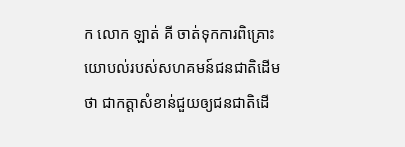ក លោក ឡាត់ គី ចាត់ទុកការពិគ្រោះយោបល់របស់សហគមន៍ជនជាតិដើមថា ជាកត្តាសំខាន់ជួយឲ្យជនជាតិដើ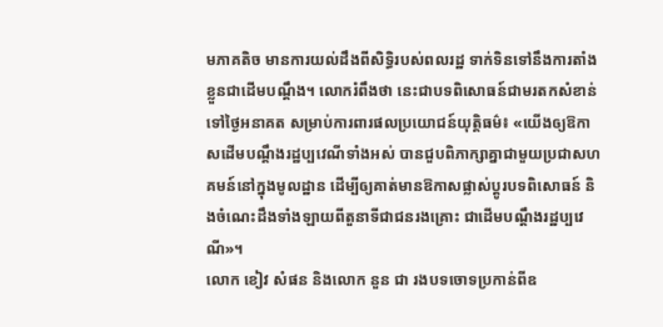មភាគតិច មានការយល់ដឹងពីសិទ្ធិរបស់ពលរដ្ឋ ទាក់ទិនទៅនឹងការតាំងខ្លួនជាដើមបណ្ដឹង។ លោករំពឹងថា នេះជាបទពិសោធន៍ជាមរតកសំខាន់ទៅថ្ងៃអនាគត សម្រាប់ការពារផលប្រយោជន៍យុត្តិធម៌៖ «យើងឲ្យឱកាសដើមបណ្ដឹងរដ្ឋប្បវេណីទាំងអស់ បានជួបពិភាក្សាគ្នាជាមួយប្រជាសហគមន៍នៅក្នុងមូលដ្ឋាន ដើម្បីឲ្យគាត់មានឱកាសផ្លាស់ប្ដូរបទពិសោធន៍ និងចំណេះដឹងទាំងឡាយពីតួនាទីជាជនរងគ្រោះ ជាដើមបណ្ដឹងរដ្ឋប្បវេណី»។
លោក ខៀវ សំផន និងលោក នួន ជា រងបទចោទប្រកាន់ពីឧ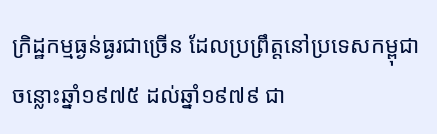ក្រិដ្ឋកម្មធ្ងន់ធ្ងរជាច្រើន ដែលប្រព្រឹត្តនៅប្រទេសកម្ពុជា ចន្លោះឆ្នាំ១៩៧៥ ដល់ឆ្នាំ១៩៧៩ ជា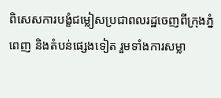ពិសេសការបង្ខំជម្លៀសប្រជាពលរដ្ឋចេញពីក្រុងភ្នំពេញ និងតំបន់ផ្សេងទៀត រួមទាំងការសម្លា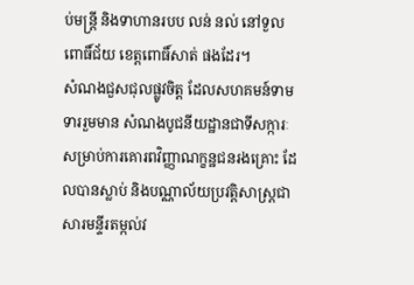ប់មន្ត្រី និងទាហានរបប លន់ នល់ នៅទួលពោធិ៍ជ័យ ខេត្តពោធិ៍សាត់ ផងដែរ។
សំណងជួសជុលផ្លូវចិត្ត ដែលសហគមន៍ទាមទាររួមមាន សំណងបូជនីយដ្ឋានជាទីសក្ការៈសម្រាប់ការគោរពវិញ្ញាណក្ខន្ឋជនរងគ្រោះ ដែលបានស្លាប់ និងបណ្ណាល័យប្រវត្តិសាស្ត្រជាសារមន្ទីរតម្កល់វ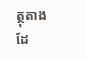ត្ថុតាង ដែ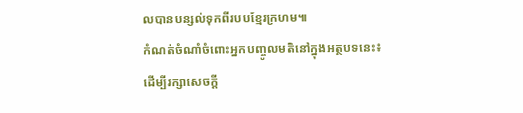លបានបន្សល់ទុកពីរបបខ្មែរក្រហម៕
កំណត់ចំណាំចំពោះអ្នកបញ្ចូលមតិនៅក្នុងអត្ថបទនេះ៖
ដើម្បីរក្សាសេចក្ដី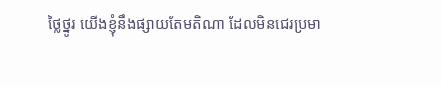ថ្លៃថ្នូរ យើងខ្ញុំនឹងផ្សាយតែមតិណា ដែលមិនជេរប្រមា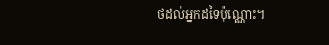ថដល់អ្នកដទៃប៉ុណ្ណោះ។